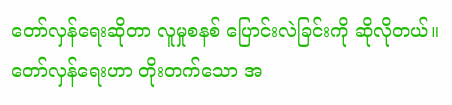တော်လှန်ရေးဆိုတာ လူမှုစနစ် ပြောင်းလဲခြင်းကို ဆိုလိုတယ်။ တော်လှန်ရေးဟာ တိုးတက်သော အ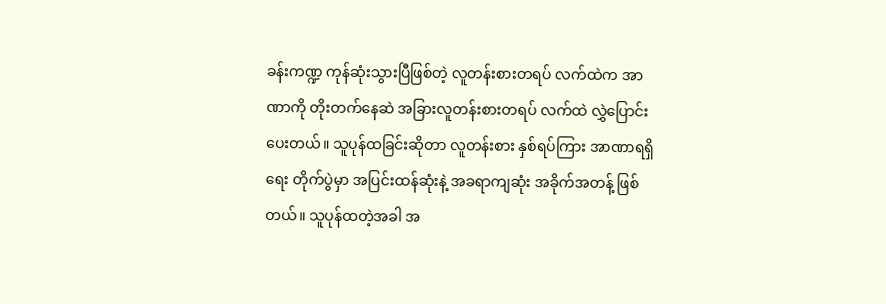ခန်းကဏ္ဍ ကုန်ဆုံးသွားပြီဖြစ်တဲ့ လူတန်းစားတရပ် လက်ထဲက အာဏာကို တိုးတက်နေဆဲ အခြားလူတန်းစားတရပ် လက်ထဲ လွှဲပြောင်းပေးတယ်။ သူပုန်ထခြင်းဆိုတာ လူတန်းစား နှစ်ရပ်ကြား အာဏာရရှိရေး တိုက်ပွဲမှာ အပြင်းထန်ဆုံးနဲ့ အခရာကျဆုံး အခိုက်အတန့် ဖြစ်တယ်။ သူပုန်ထတဲ့အခါ အ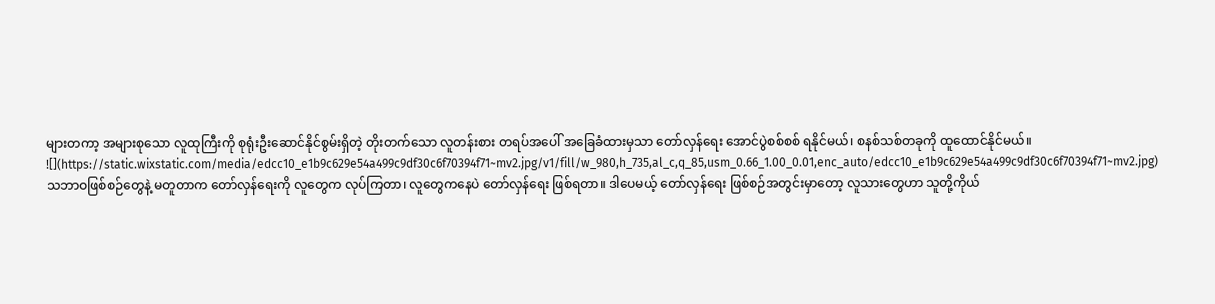များတကာ့ အများစုသော လူထုကြီးကို စုရုံးဦးဆောင်နိုင်စွမ်းရှိတဲ့ တိုးတက်သော လူတန်းစား တရပ်အပေါ် အခြေခံထားမှသာ တော်လှန်ရေး အောင်ပွဲစစ်စစ် ရနိုင်မယ်၊ စနစ်သစ်တခုကို ထူထောင်နိုင်မယ်။
![](https://static.wixstatic.com/media/edcc10_e1b9c629e54a499c9df30c6f70394f71~mv2.jpg/v1/fill/w_980,h_735,al_c,q_85,usm_0.66_1.00_0.01,enc_auto/edcc10_e1b9c629e54a499c9df30c6f70394f71~mv2.jpg)
သဘာဝဖြစ်စဉ်တွေနဲ့ မတူတာက တော်လှန်ရေးကို လူတွေက လုပ်ကြတာ၊ လူတွေကနေပဲ တော်လှန်ရေး ဖြစ်ရတာ။ ဒါပေမယ့် တော်လှန်ရေး ဖြစ်စဉ်အတွင်းမှာတော့ လူသားတွေဟာ သူတို့ကိုယ်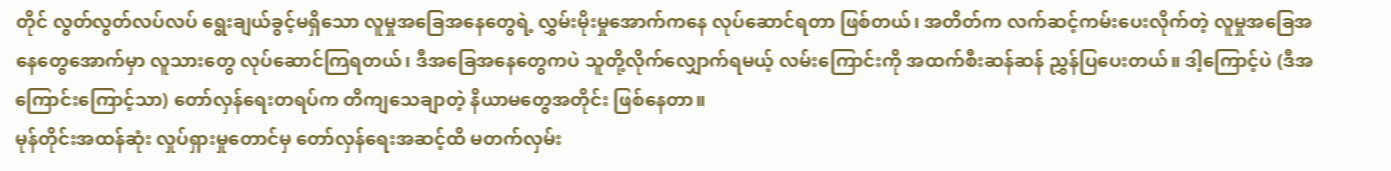တိုင် လွတ်လွတ်လပ်လပ် ရွေးချယ်ခွင့်မရှိသော လူမှုအခြေအနေတွေရဲ့ လွှမ်းမိုးမှုအောက်ကနေ လုပ်ဆောင်ရတာ ဖြစ်တယ်၊ အတိတ်က လက်ဆင့်ကမ်းပေးလိုက်တဲ့ လူမှုအခြေအနေတွေအောက်မှာ လူသားတွေ လုပ်ဆောင်ကြရတယ်၊ ဒီအခြေအနေတွေကပဲ သူတို့လိုက်လျှောက်ရမယ့် လမ်းကြောင်းကို အထက်စီးဆန်ဆန် ညွှန်ပြပေးတယ်။ ဒါ့ကြောင့်ပဲ (ဒီအကြောင်းကြောင့်သာ) တော်လှန်ရေးတရပ်က တိကျသေချာတဲ့ နိယာမတွေအတိုင်း ဖြစ်နေတာ။
မုန်တိုင်းအထန်ဆုံး လှုပ်ရှားမှုတောင်မှ တော်လှန်ရေးအဆင့်ထိ မတက်လှမ်း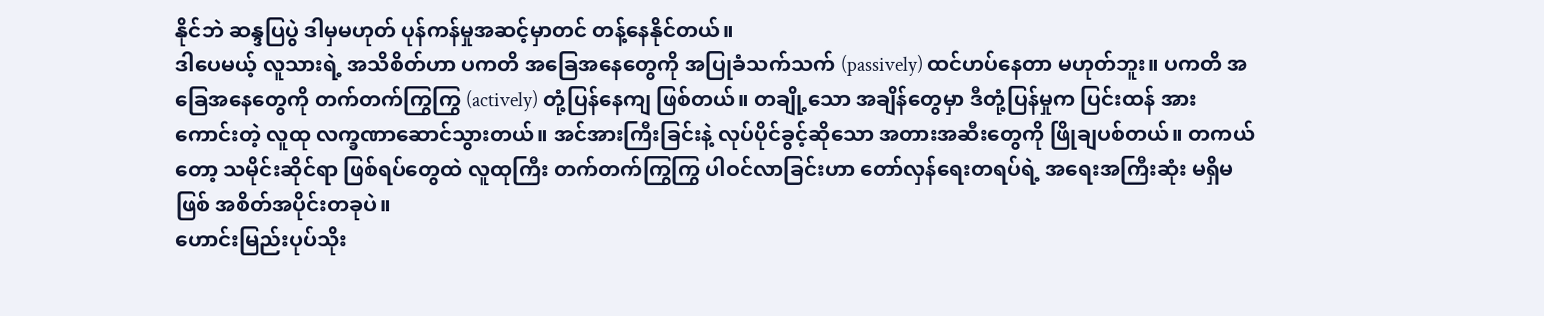နိုင်ဘဲ ဆန္ဒပြပွဲ ဒါမှမဟုတ် ပုန်ကန်မှုအဆင့်မှာတင် တန့်နေနိုင်တယ်။
ဒါပေမယ့် လူသားရဲ့ အသိစိတ်ဟာ ပကတိ အခြေအနေတွေကို အပြုခံသက်သက် (passively) ထင်ဟပ်နေတာ မဟုတ်ဘူး။ ပကတိ အခြေအနေတွေကို တက်တက်ကြွကြွ (actively) တုံ့ပြန်နေကျ ဖြစ်တယ်။ တချို့သော အချိန်တွေမှာ ဒီတုံ့ပြန်မှုက ပြင်းထန် အားကောင်းတဲ့ လူထု လက္ခဏာဆောင်သွားတယ်။ အင်အားကြီးခြင်းနဲ့ လုပ်ပိုင်ခွင့်ဆိုသော အတားအဆီးတွေကို ဖြိုချပစ်တယ်။ တကယ်တော့ သမိုင်းဆိုင်ရာ ဖြစ်ရပ်တွေထဲ လူထုကြီး တက်တက်ကြွကြွ ပါဝင်လာခြင်းဟာ တော်လှန်ရေးတရပ်ရဲ့ အရေးအကြီးဆုံး မရှိမဖြစ် အစိတ်အပိုင်းတခုပဲ။
ဟောင်းမြည်းပုပ်သိုး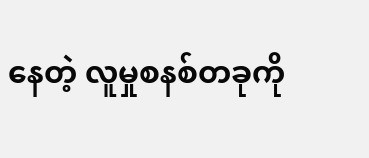နေတဲ့ လူမှုစနစ်တခုကို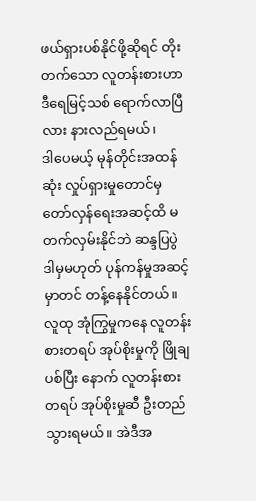ဖယ်ရှားပစ်နိုင်ဖို့ဆိုရင် တိုးတက်သော လူတန်းစားဟာ ဒီရေမြင့်သစ် ရောက်လာပြီလား နားလည်ရမယ်၊
ဒါပေမယ့် မုန်တိုင်းအထန်ဆုံး လှုပ်ရှားမှုတောင်မှ တော်လှန်ရေးအဆင့်ထိ မတက်လှမ်းနိုင်ဘဲ ဆန္ဒပြပွဲ ဒါမှမဟုတ် ပုန်ကန်မှုအဆင့်မှာတင် တန့်နေနိုင်တယ်။ လူထု အုံကြွမှုကနေ လူတန်းစားတရပ် အုပ်စိုးမှုကို ဖြိုချပစ်ပြီး နောက် လူတန်းစားတရပ် အုပ်စိုးမှုဆီ ဦးတည်သွားရမယ်။ အဲဒီအ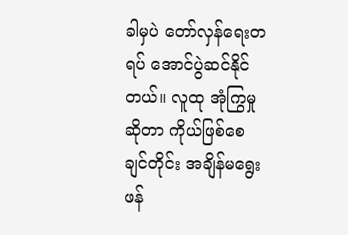ခါမှပဲ တော်လှန်ရေးတရပ် အောင်ပွဲဆင်နိုင်တယ်။ လူထု အုံကြွမှုဆိုတာ ကိုယ်ဖြစ်စေချင်တိုင်း အချိန်မရွေး ဖန်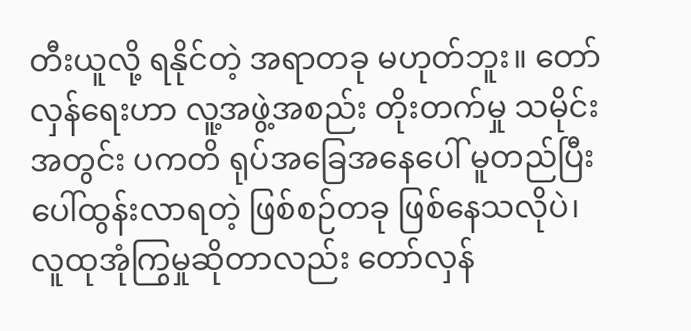တီးယူလို့ ရနိုင်တဲ့ အရာတခု မဟုတ်ဘူး။ တော်လှန်ရေးဟာ လူ့အဖွဲ့အစည်း တိုးတက်မှု သမိုင်းအတွင်း ပကတိ ရုပ်အခြေအနေပေါ် မူတည်ပြီး ပေါ်ထွန်းလာရတဲ့ ဖြစ်စဉ်တခု ဖြစ်နေသလိုပဲ၊ လူထုအုံကြွမှုဆိုတာလည်း တော်လှန်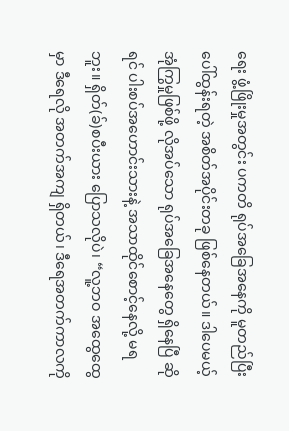ရေး ဖွံ့ဖြိုးမှုအတွင်း ပကတိ ရုပ်အခြေအနေကို မူတည်ပြီး ပေါ်ထွန်းရတဲ့ အစိတ်အပိုင်းတခု ဖြစ်နေတယ်။ ဒါပေမယ့် အုံကြွမှုဖြစ်ဖို့ လိုအပ်သော ရုပ်အခြေအနေတွေ ရှိနေပြီ ဆိုရင် ပါးစပ်အဟောင်းသားနဲ့ အသာထိုင်စောင့်နေလို့ မရဘူး။ ရှိတ်(ခ်)စပီးယား ပြောသလိုပဲ၊ “လူ့ဘဝ အထွေထွေမှာ ဒီရေလို အတက်အကျ ရှိတယ်၊ ဒီရေအတက်ကာလကို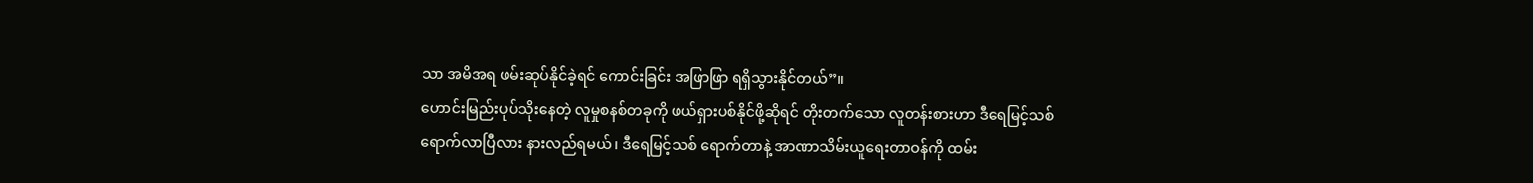သာ အမိအရ ဖမ်းဆုပ်နိုင်ခဲ့ရင် ကောင်းခြင်း အဖြာဖြာ ရရှိသွားနိုင်တယ်”။
ဟောင်းမြည်းပုပ်သိုးနေတဲ့ လူမှုစနစ်တခုကို ဖယ်ရှားပစ်နိုင်ဖို့ဆိုရင် တိုးတက်သော လူတန်းစားဟာ ဒီရေမြင့်သစ် ရောက်လာပြီလား နားလည်ရမယ်၊ ဒီရေမြင့်သစ် ရောက်တာနဲ့ အာဏာသိမ်းယူရေးတာဝန်ကို ထမ်း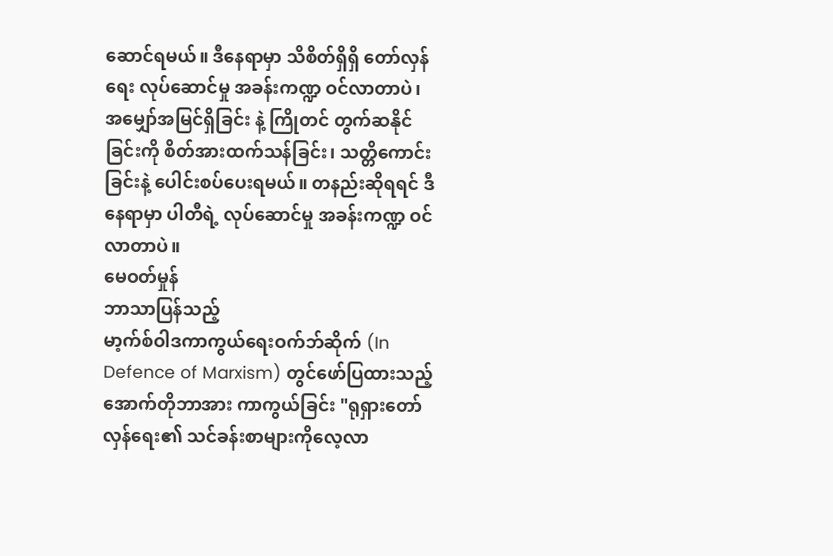ဆောင်ရမယ်။ ဒီနေရာမှာ သိစိတ်ရှိရှိ တော်လှန်ရေး လုပ်ဆောင်မှု အခန်းကဏ္ဍ ဝင်လာတာပဲ၊ အမျှော်အမြင်ရှိခြင်း နဲ့ ကြိုတင် တွက်ဆနိုင်ခြင်းကို စိတ်အားထက်သန်ခြင်း၊ သတ္တိကောင်းခြင်းနဲ့ ပေါင်းစပ်ပေးရမယ်။ တနည်းဆိုရရင် ဒီနေရာမှာ ပါတီရဲ့ လုပ်ဆောင်မှု အခန်းကဏ္ဍ ဝင်လာတာပဲ။
မေဝတ်မှုန်
ဘာသာပြန်သည့်
မာ့က်စ်ဝါဒကာကွယ်ရေးဝက်ဘ်ဆိုက် (In Defence of Marxism) တွင်ဖော်ပြထားသည့်
အောက်တိုဘာအား ကာကွယ်ခြင်း "ရုရှားတော်လှန်ရေး၏ သင်ခန်းစာများကိုလေ့လာ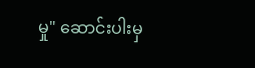မှု" ဆောင်းပါးမှ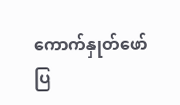ကောက်နှုတ်ဖော်ပြ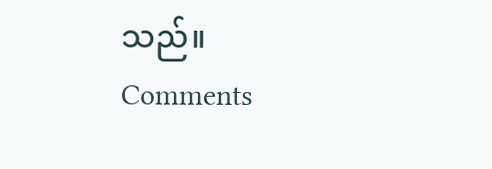သည်။
Comments